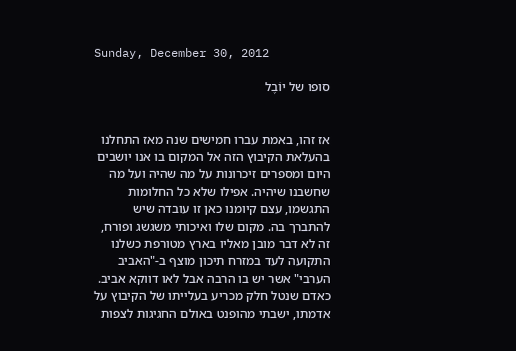Sunday, December 30, 2012

סופו של יוֹבֶל


אז זהו, באמת עברו חמישים שנה מאז התחלנו בהעלאת הקיבוץ הזה אל המקום בו אנו יושבים היום ומספרים זיכרונות על מה שהיה ועל מה שחשבנו שיהיה. אפילו שלא כל החלומות התגשמו, עצם קיומנו כאן זו עובדה שיש להתברך בה. מקום שלו ואיכותי משגשג ופורח, זה לא דבר מובן מאליו בארץ מטורפת כשלנו התקועה לעד במזרח תיכון מוצף ב-"האביב הערבי" אשר יש בו הרבה אבל לאו דווקא אביב.
כאדם שנטל חלק מכריע בעלייתו של הקיבוץ על אדמתו, ישבתי מהופנט באולם החגיגות לצפות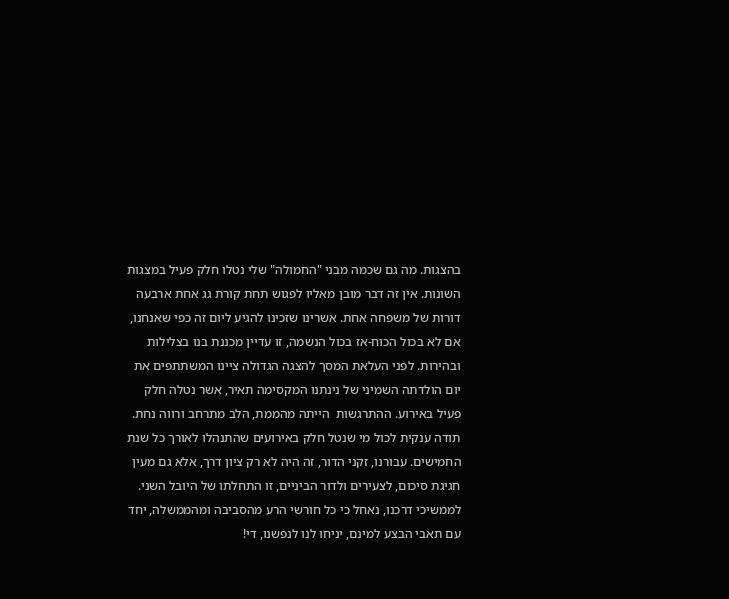בהצגות. מה גם שכמה מבני "החמולה" שלי נטלו חלק פעיל במצגות השונות. אין זה דבר מובן מאליו לפגוש תחת קורת גג אחת ארבעה דורות של משפחה אחת. אשרינו שזכינו להגיע ליום זה כפי שאנחנו, אם לא בכול הכוח-אז בכול הנשמה, זו עדיין מכננת בנו בצלילות ובהירות. לפני העלאת המסך להצגה הגדולה ציינו המשתתפים את יום הולדתה השמיני של נינתנו המקסימה תאיר, אשר נטלה חלק פעיל באירוע. ההתרגשות  הייתה מהממת, הלב מתרחב ורווה נחת. תודה ענקית לכול מי שנטל חלק באירועים שהתנהלו לאורך כל שנת החמישים. עבורנו, זקני הדור, זה היה לא רק ציון דרך, אלא גם מעין חגיגת סיכום, לצעירים ולדור הביניים, זו התחלתו של היובל השני. לממשיכי דרכנו, נאחל כי כל חורשי הרע מהסביבה ומהממשלה, יחד עם תאבי הבצע למינם, יניחו לנו לנפשנו, די!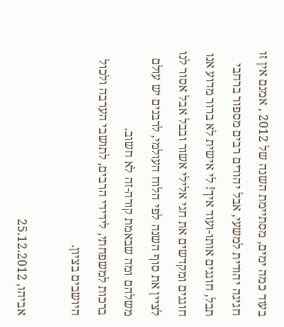בעוד כמה ימים, מסתיימת השנה של 2012 , אמנם אין זו חגיגה יהודית למשעי, אבל יהודים רבים מספור ברחבי תבל, חוגגים אותו-ועוד איך! לי אישית לא ברור מדוע אנו חוגגים ומקדשים את חגי אלילי אשור ובבל אבל אסור לנו לציין את סוף השנה לפי הלוח העולמי, לרבנים יש עולם משלהם ומה שבאמת קורה-זה לא חשוב.
ברכות למשפחתי, לידידי הרבים, לתושבי הערבה ולכול היושבים בציון.

אביהו, 25.12.2012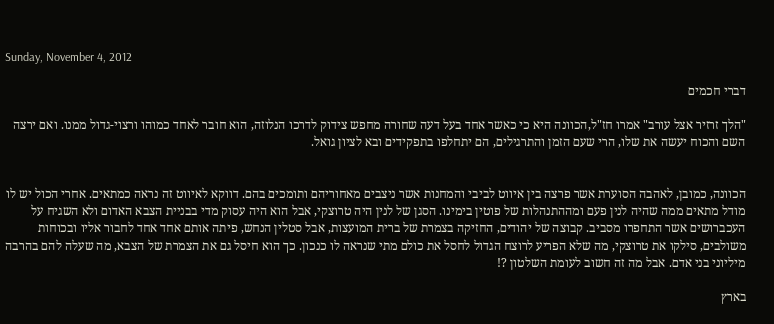Sunday, November 4, 2012

דברי חכמים

"הלך זרזיר אצל עורב" אמרו חז"ל,הכוונה היא כי כאשר אחד בעל דעה שחורה מחפש צידוק לדרכו הנלוזה, הוא חובר לאחד כמוהו ורצוי-גדול ממנו. ואם ירצה השם והכוח יעשה את שלו, הרי שעם הזמן והתרגילים, הם יתחלפו בתפקידים ובא לציון גואל.


הכוונה, כמובן, לאהבה הסוערת אשר פרצה בין איווט לביבי והמחנות אשר ניצבים מאחוריהם ותומכים בהם. דווקא לאיווט זה נראה כמתאים. אחרי הכול יש לו מודל מתאים ממה שהיה לנין פעם ומההתנהלות של פוטין בימינו. הסגן של לנין היה טרוצקי, אבל הוא היה עסוק מדי בבניית הצבא האדום ולא השגיח על העכברושים אשר התחפרו מסביב. קבוצה של יהודים, החזיקה בצמרת של ברית המועצות, אבל סטלין הנחש, פיתה אותם אחד אחד לחבור אליו ובכוחות משולבים, סילקו את טרוצקי, מה שלא הפריע לרוצח הגדול לחסל את כולם מתי שנראה לו כנכון. כך הוא חיסל גם את הצמרת של הצבא, מה שעלה להם בהרבה מיליוני בני אדם. אבל מה זה חשוב לעומת השלטון ?!

בארץ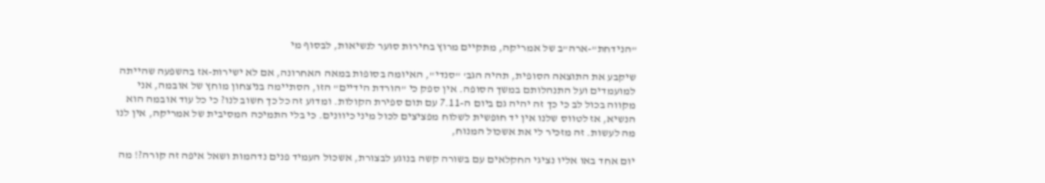"הנידחת"-ארה"ב של אמריקה, מתקיים מרוץ בחירות סוער לנשיאות, לבסוף מי

שיקבע את התוצאה הסופית, תהיה הגב' "סנדי", האיומה בסופות במאה האחרונה, אם לא ישירות-אז בהשפעה שהייתה למועמדים ועל התנהלותם במשך הסופה. אין ספק כי "הורדת הידיים" הזו, הסתיימה בניצחון מוחץ של אובמה, אני מקווה בכול לב כי כך זה יהיה גם ביום ה-7.11 עם תום ספירת הקולות. ומדוע זה כל כך חשוב לנו? כי כל עוד אובמה הוא הנשיא, אז לטווס שלנו אין יד חופשית לשלוח מפציצים לכול מיני כיוונים. כי בלי התמיכה המסיבית של אמריקה, אין לנו מה לעשות. זה מזכיר לי את אשכול המנוח,

יום אחד באו אליו נציגי החקלאים עם בשורה קשה בנוגע לבצורת, אשכול העמיד פנים נדהמות ושאל איפה זה קורה?! מה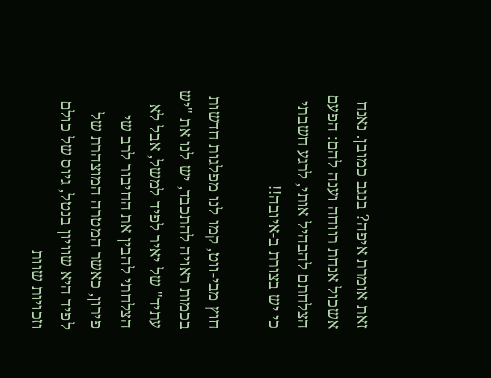זאת אומרת איפה? בנגב כמובן. נאנח אשכול אנחת רווחה וענה להם: הפעם הצלחתם להבהיל אותי, לרגע חשבתי כי יש בצורת ב-איובה!!

חוץ מבי-ווט, קמו לנו מפלגות חדשות בכמות ראויה להתכבד, יש לנו את "יש עתיד" של יאיר לפיד למשל, אבל לא הצלחתי להבין את החיבור לרב שי פירון, כאשר המטרה המוצהרת של לפיד היא שוויון בנטל, גיוס של כולם וזכויות שוות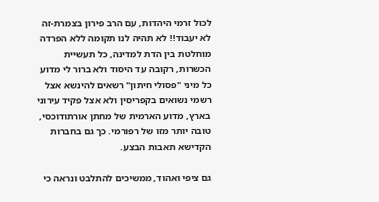לכול זרמי היהדות, עם הרב פירון בצמרת-זה לא יעבוד!! לא תהיה לנו תקומה ללא הפרדה מוחלטת בין הדת למדינה, כל תעשיית הכשרות, רקובה עד היסוד ולא ברור לי מדוע כל מיני "פסולי חיתון" רשאים להינשא אצל רשמי נשואים בקפריסין ולא אצל פקיד עירוני בארץ, מדוע הארמית של מחתן אורתודוכסי, טובה יותר מזו של רפורמי. כך גם בחברות הקדישא תאבות הבצע.

גם ציפי ואהוד, ממשיכים להתלבט ונראה כי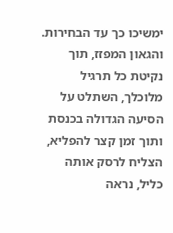ימשיכו כך עד הבחירות. והגאון המפזז, תוך נקיטת כל תרגיל מלוכלך, השתלט על הסיעה הגדולה בכנסת ותוך זמן קצר להפליא, הצליח לרסק אותה כליל, נראה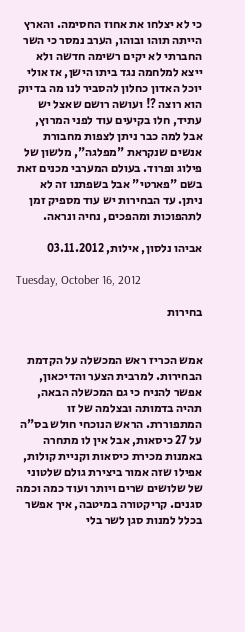כי לא יצלחו את אחוז החסימה. והארץ הייתה תוהו ובוהו, הערב נמסר כי השר החברתי לא יקים רשימה חדשה ולא ייצא למלחמה נגד ביתו הישן, אז אולי יוכל האדון כחלון להסביר לנו מה בדיוק הוא רוצה ?! ועושה רושם שאצל יש עתיד, חלו בקיעים עוד לפני המרוץ, אבל למה כבר ניתן לצפות מחבורת אנשים שנקראת "מפלגה", מלשון של פילוג ופרוד. בעולם המערבי מכנים זאת בשם "פארטי" אבל בשפתנו זה לא ניתן. עד הבחירות יש עוד מספיק זמן לתהפוכות ומהפכים, נחיה ונראה.

אביהו נלסון, אילות, 03.11.2012

Tuesday, October 16, 2012

בחירות


אמש הכריז ראש המכשלה על הקדמת הבחירות. למרבית הצער והדיכאון, אפשר להניח כי גם המכשלה הבאה, תהיה בדמותה ובצלמה של זו המתפוררת. הראש הנוכחי חולש בס"ה על 27 כיסאות, אבל אין לו מתחרה באמנות מכירת כיסאות וקניית קולות, אפילו שזה אמור ביצירת גולם שלטוני של שלושים שרים ויותר ועוד כמה וכמה סגנים. קריקטורה במיטבה, איך אפשר בכלל למנות סגן לשר בלי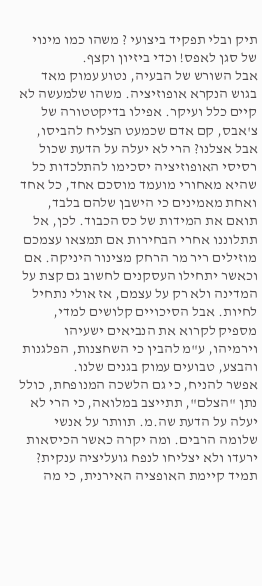תיק ובלי תפקיד ביצועי ? משהו כמו מינוי של סגן לאפס! וכדי ביזיון וקצף.
אבל השורש של הבעיה, נטוע עמוק מאד בגוש הנקרא אופוזיציה. משהו שלמעשה לא קיים כלל ועיקר. אפילו בדיקטטורה של צ'אבס, קם אדם שכמעט הצליח להביסו, אבל אצלנו? הרי לא יעלה על הדעת שכול רסיסי האופוזיציה יסכימו להתלכדות כל שהיא מאחורי מועמד מוסכם אחד, כל אחד ואחת מאמינים כי הישבן שלהם בלבד, תואם את המידות של כס הכבוד. לכן, אל תתלוננו אחרי הבחירות אם תמצאו עצמכם מוזילים ריר מר הרחק מצינור היניקה. אם וכאשר יתחילו העסקנים לחשוב גם קצת על המדינה ולא רק על עצמם, אז אולי נתחיל לחיות. אבל הסיכויים קלושים למדי, מספיק לקרוא את הנביאים ישעיהו וירמיהו, ע"מ להבין כי השחצנות, הפלגנות והבצע, טבועים עמוק בגנים שלנו.
אפשר להניח, כי גם הלשכה המנופחת, כולל נתן "הצלם", תתייצב במלואה, כי הרי לא יעלה על הדעת שה.מ. תוותר על אנשי שלומה הרבים. ומה יקרה כאשר הכיסאות ירעדו ולא יצליחו לנפח גועליציה ענקית? תמיד קיימת האופציה האירנית, כי מה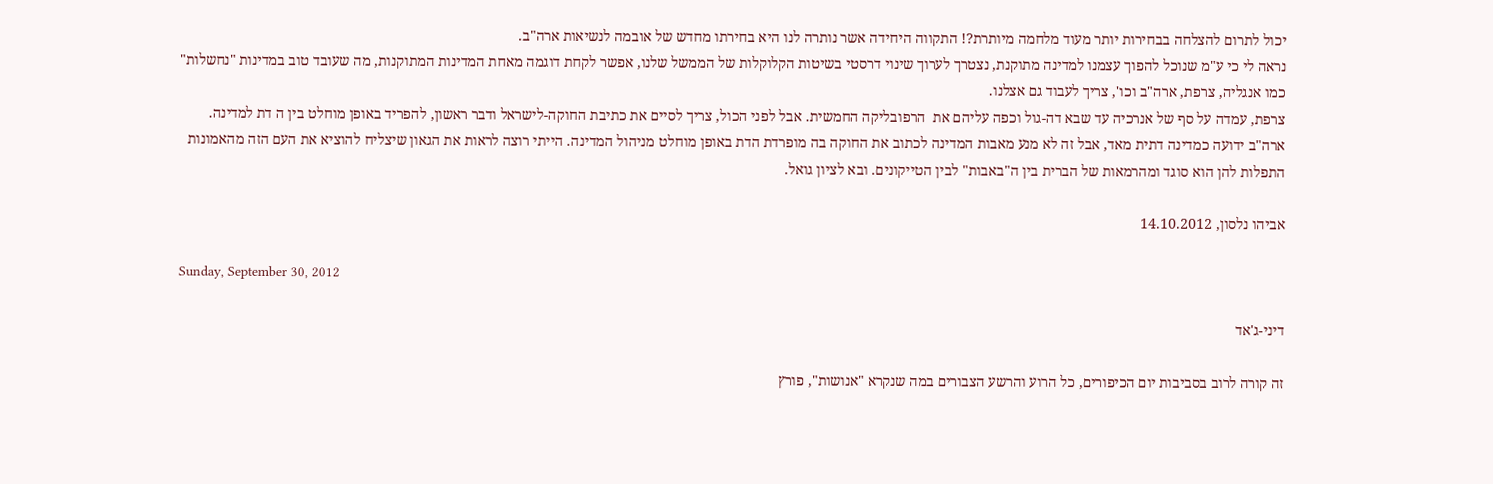יכול לתרום להצלחה בבחירות יותר מעוד מלחמה מיותרת?! התקווה היחידה אשר נותרה לנו היא בחירתו מחדש של אובמה לנשיאות ארה"ב.
נראה לי כי ע"מ שנוכל להפוך עצמנו למדינה מתוקנת, נצטרך לערוך שינוי דרסטי בשיטות הקלוקלות של הממשל שלנו, אפשר לקחת דוגמה מאחת המדינות המתוקנות, מה שעובד טוב במדינות "נחשלות" כמו אנגליה, צרפת, ארה"ב וכו', צריך לעבוד גם אצלנו.
צרפת, עמדה על סף של אנרכיה עד שבא דה-גול וכפה עליהם את  הרפובליקה החמשית. אבל לפני הכול, צריך לסיים את כתיבת החוקה-לישראל ודבר ראשון, להפריד באופן מוחלט בין ה דת למדינה. ארה"ב ידועה כמדינה דתית מאד, אבל זה לא מנע מאבות המדינה לכתוב את החוקה בה מופרדת הדת באופן מוחלט מניהול המדינה. הייתי רוצה לראות את הגאון שיצליח להוציא את העם הזה מהאמונות התפלות להן הוא סוגד ומהרמאות של הברית בין ה"באבות" לבין הטייקונים. ובא לציון גואל.

אביהו נלסון, 14.10.2012

Sunday, September 30, 2012

דיני-ג'אד

זה קורה לרוב בסביבות יום הכיפורים, כל הרוע והרשע הצבורים במה שנקרא "אנושות", פורץ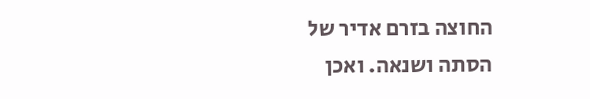החוצה בזרם אדיר של הסתה ושנאה. ואכן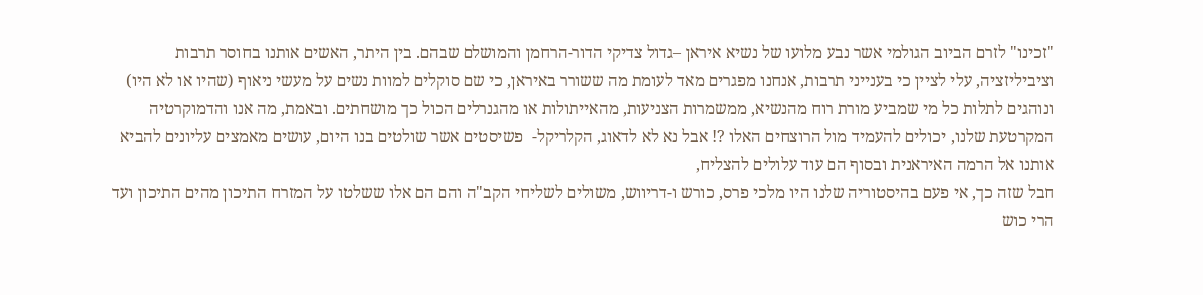"זכינו" לזרם הביוב הגולמי אשר נבע מלועו של נשיא איראן –גדול צדיקי הדור-הרחמן והמושלם שבהם. בין היתר, האשים אותנו בחוסר תרבות וציביליזציה, עלי לציין כי בענייני תרבות, אנחנו מפגרים מאד לעומת מה ששורר באיראן, כי שם סוקלים למוות נשים על מעשי ניאוף (שהיו או לא היו) ונוהגים לתלות כל מי שמביע מורת רוח מהנשיא, ממשמרות הצניעות, מהאייתולות או מהגנרלים הכול כך מושחתים. ובאמת, מה אנו והדמוקרטיה המקרטעת שלנו, יכולים להעמיד מול הרוצחים האלו ?! אבל נא לא לדאוג, הקלריקל-  פשיסטים אשר שולטים בנו היום, עושים מאמצים עליונים להביא אותנו אל הרמה האיראנית ובסוף הם עוד עלולים להצליח,
חבל שזה כך, אי פעם בהיסטוריה שלנו היו מלכי פרס, כורש ו-דריווש, משולים לשליחי הקב"ה והם הם אלו ששלטו על המזרח התיכון מהים התיכון ועד הרי כוש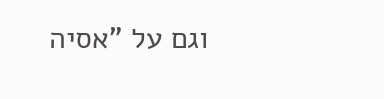וגם על "אסיה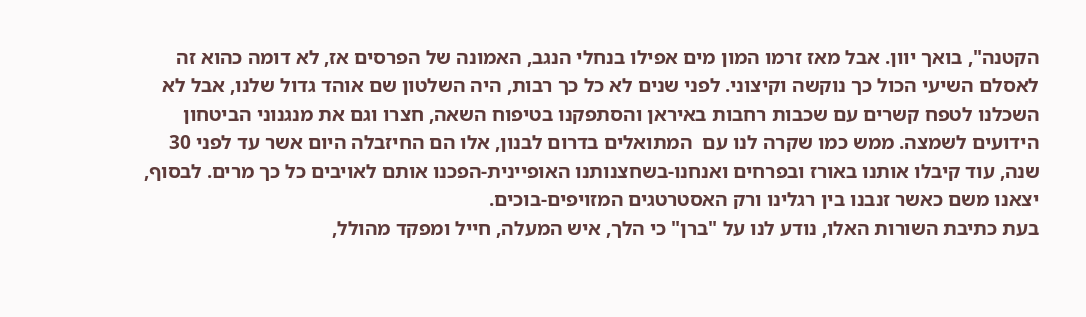הקטנה", בואך יוון. אבל מאז זרמו המון מים אפילו בנחלי הנגב, האמונה של הפרסים אז, לא דומה כהוא זה לאסלם השיעי הכול כך נוקשה וקיצוני. לפני שנים לא כל כך רבות, היה השלטון שם אוהד גדול שלנו, אבל לא השכלנו לטפח קשרים עם שכבות רחבות באיראן והסתפקנו בטיפוח השאה, חצרו וגם את מנגנוני הביטחון הידועים לשמצה. ממש כמו שקרה לנו עם  המתואלים בדרום לבנון, אלו הם החיזבלה היום אשר עד לפני 30 שנה, עוד קיבלו אותנו באורז ובפרחים ואנחנו-בשחצנותנו האופיינית-הפכנו אותם לאויבים כל כך מרים. לבסוף, יצאנו משם כאשר זנבנו בין רגלינו ורק האסטרטגים המזויפים-בוכים.
בעת כתיבת השורות האלו, נודע לנו על "ברן" כי הלך, איש המעלה, חייל ומפקד מהולל,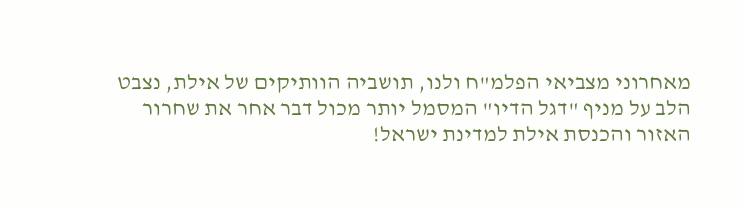מאחרוני מצביאי הפלמ"ח ולנו, תושביה הוותיקים של אילת, נצבט הלב על מניף "דגל הדיו" המסמל יותר מכול דבר אחר את שחרור האזור והכנסת אילת למדינת ישראל!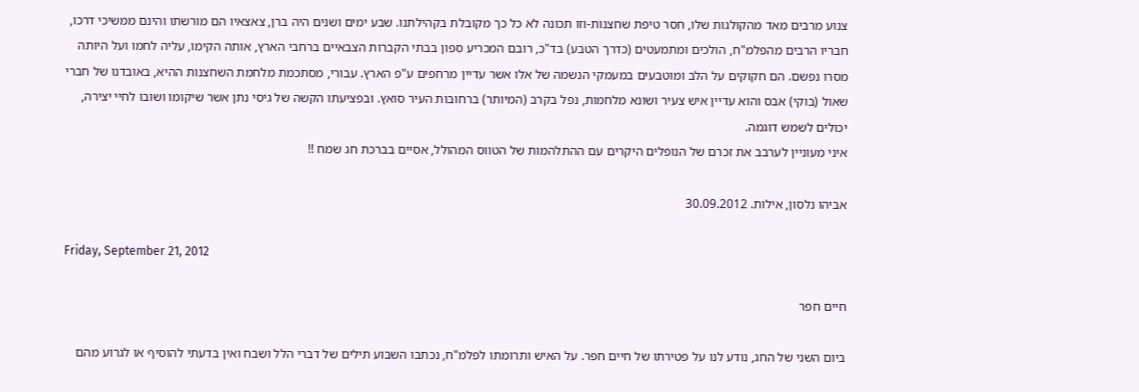צנוע מרבים מאד מהקולגות שלו, חסר טיפת שחצנות-וזו תכונה לא כל כך מקובלת בקהילתנו. שבע ימים ושנים היה ברן, צאצאיו הם מורשתו והינם ממשיכי דרכו, חבריו הרבים מהפלמ"ח, הולכים ומתמעטים (כדרך הטבע) בד"כ, רובם המכריע ספון בבתי הקברות הצבאיים ברחבי הארץ, אותה הקימו, עליה לחמו ועל היותה מסרו נפשם. הם חקוקים על הלב ומוטבעים במעמקי הנשמה של אלו אשר עדיין מרחפים ע"פ הארץ. עבורי, מסתכמת מלחמת השחצנות ההיא, באובדנו של חברי שאול (בוקי) אבס והוא עדיין איש צעיר ושונא מלחמות, נפל בקרב (המיותר) ברחובות העיר סואץ. ובפציעתו הקשה של גיסי נתן אשר שיקומו ושובו לחיי יצירה, יכולים לשמש דוגמה.
איני מעוניין לערבב את זכרם של הנופלים היקרים עם ההתלהמות של הטווס המהולל, אסיים בברכת חג שמח !!

אביהו נלסון, אילות. 30.09.2012

Friday, September 21, 2012

חיים חפר

ביום השני של החג, נודע לנו על פטירתו של חיים חפר. על האיש ותרומתו לפלמ"ח, נכתבו השבוע תילים של דברי הלל ושבח ואין בדעתי להוסיף או לגרוע מהם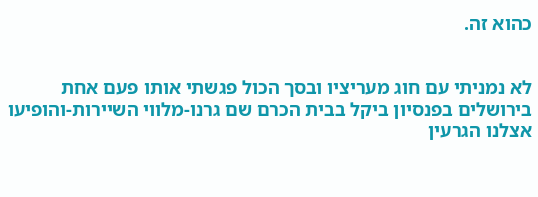כהוא זה.


לא נמניתי עם חוג מעריציו ובסך הכול פגשתי אותו פעם אחת בירושלים בפנסיון ביקל בבית הכרם שם גרנו-מלווי השיירות-והופיעו אצלנו הגרעין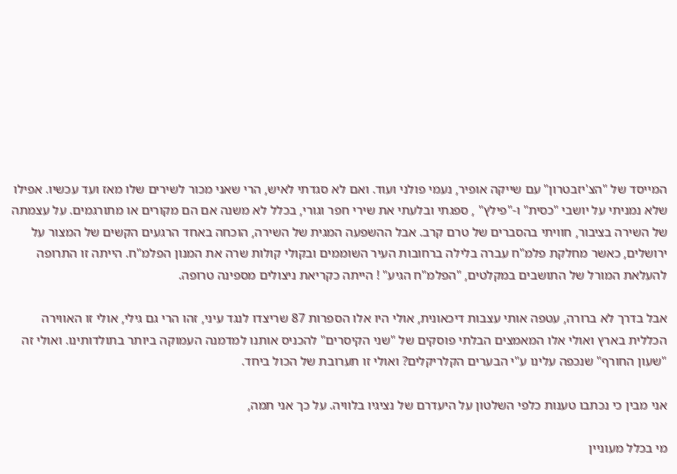המייסד של "הצ'יזבטרון" עם שייקה אופיר, נעמי פולני ועוד. ואם לא סגדתי לאיש, הרי שאני מכור לשירים שלו מאז ועד עכשיו. אפילו שלא נמניתי על יושבי "כסית" ו-"פילץ" , ספגתי ובלעתי את שירי חפר וגורי, בכלל לא משנה אם הם מקורים או מתורגמים. על עצמתה של השירה בציבור, חוויתי בהסברים של טרם קרב. אבל ההשפעה המגית של השירה, הוכחה באחד הרגעים הקשים של המצור על ירושלים, כאשר מחלקת פלמ"ח עברה בלילה ברחובות העיר השוממים ובקולי קולות שרה את המנון הפלמ"ח. הייתה זו התרופה להעלאת המורל של התושבים במקלטים, "הפלמ"ח הגיע" ! הייתה כקריאת ניצולים מספינה טרופה.

אבל בדרך לא ברורה, עטפה אותי עצבות דיכאונית, אולי היו אלו הספרות 87 שריצדו לנגד עיני, זהו הרי גם גילי, אולי זו האווירה הכללית בארץ ואולי אלו המאמצים הבלתי פוסקים של "שני הקיסרים" להכניס אותנו למדמנה העמוקה ביותר בתולדותינו. ואולי זה "שעון החורף" שנכפה עלינו ע"י הבערים הקלריקלים? ואולי זו תערובת של הכול ביחד.

אני מבין כי נכתבו טענות כלפי השלטון על היעדרם של נציגיו בלוויה. על כך אני תמה,

מי בכלל מעוניין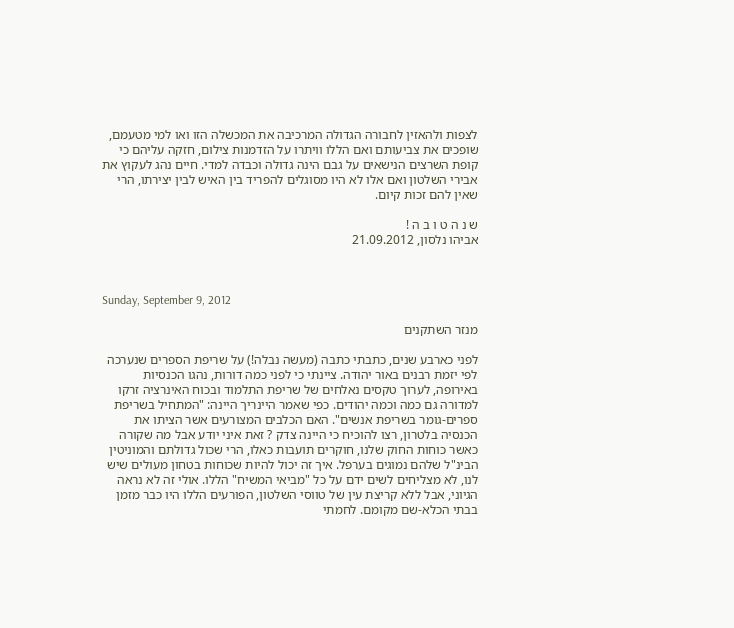לצפות ולהאזין לחבורה הגדולה המרכיבה את המכשלה הזו ואו למי מטעמם, שופכים את צביעותם ואם הללו וויתרו על הזדמנות צילום, חזקה עליהם כי קופת השרצים הנישאים על גבם הינה גדולה וכבדה למדי. חיים נהג לעקוץ את אבירי השלטון ואם אלו לא היו מסוגלים להפריד בין האיש לבין יצירתו, הרי שאין להם זכות קיום.

ש נ ה ט ו ב ה !
אביהו נלסון, 21.09.2012



Sunday, September 9, 2012

מנזר השתקנים

לפני כארבע שנים, כתבתי כתבה (מעשה נבלה!) על שריפת הספרים שנערכה לפי יזמת רבנים באור יהודה. ציינתי כי לפני כמה דורות, נהגו הכנסיות באירופה, לערוך טקסים נאלחים של שריפת התלמוד ובכוח האינרציה זרקו למדורה גם כמה וכמה יהודים. כפי שאמר היינריך היינה: "המתחיל בשריפת ספרים-גומר בשריפת אנשים". האם הכלבים המצורעים אשר הציתו את הכנסיה בלטרון, רצו להוכיח כי היינה צדק ? זאת איני יודע אבל מה שקורה כאשר כוחות החוק שלנו, חוקרים תועבות כאלו, הרי שכול גדולתם והמוניטין הבינ"ל שלהם נמוגים בערפל. איך זה יכול להיות שכוחות בטחון מעולים שיש לנו, לא מצליחים לשים ידם על כל "מביאי המשיח" הללו. אולי זה לא נראה הגיוני, אבל ללא קריצת עין של טווסי השלטון, הפורעים הללו היו כבר מזמן בבתי הכלא-שם מקומם. לחמתי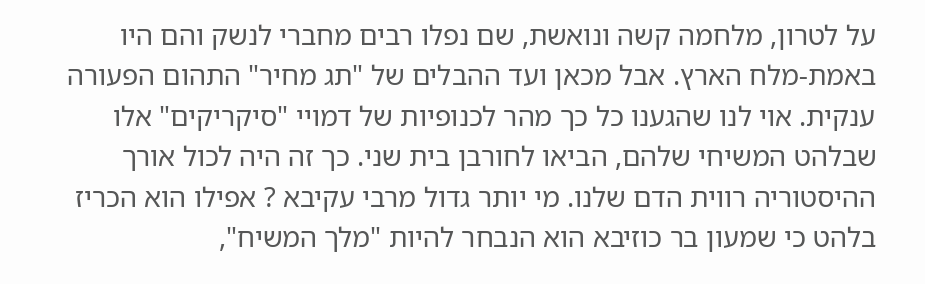על לטרון, מלחמה קשה ונואשת, שם נפלו רבים מחברי לנשק והם היו באמת-מלח הארץ. אבל מכאן ועד ההבלים של "תג מחיר" התהום הפעורה ענקית. אוי לנו שהגענו כל כך מהר לכנופיות של דמויי "סיקריקים" אלו שבלהט המשיחי שלהם, הביאו לחורבן בית שני. כך זה היה לכול אורך ההיסטוריה רווית הדם שלנו. מי יותר גדול מרבי עקיבא ? אפילו הוא הכריז בלהט כי שמעון בר כוזיבא הוא הנבחר להיות "מלך המשיח",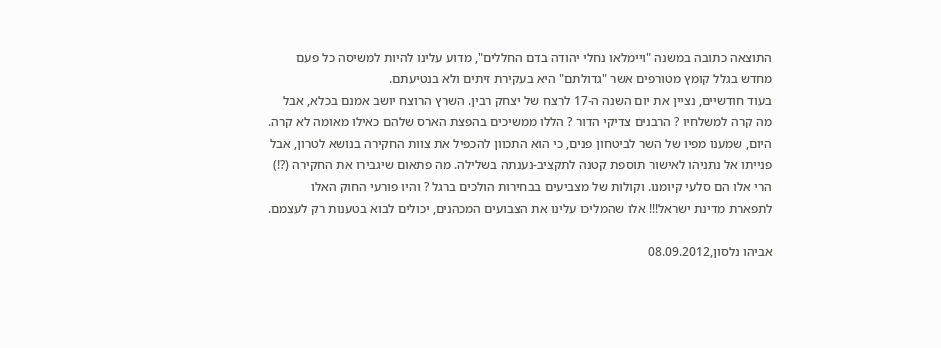התוצאה כתובה במשנה "ויימלאו נחלי יהודה בדם החללים", מדוע עלינו להיות למשיסה כל פעם מחדש בגלל קומץ מטורפים אשר "גדולתם" היא בעקירת זיתים ולא בנטיעתם.
בעוד חודשיים, נציין את יום השנה ה-17 לרצח של יצחק רבין. השרץ הרוצח יושב אמנם בכלא, אבל מה קרה למשלחיו ? הרבנים צדיקי הדור ? הללו ממשיכים בהפצת הארס שלהם כאילו מאומה לא קרה. היום, שמענו מפיו של השר לביטחון פנים, כי הוא התכוון להכפיל את צוות החקירה בנושא לטרון, אבל פנייתו אל נתניהו לאישור תוספת קטנה לתקציב-נענתה בשלילה. מה פתאום שיגבירו את החקירה (?!) הרי אלו הם סלעי קיומנו. וקולות של מצביעים בבחירות הולכים ברגל ? והיו פורעי החוק האלו לתפארת מדינת ישראל!!! אלו שהמליכו עלינו את הצבועים המכהנים, יכולים לבוא בטענות רק לעצמם.

אביהו נלסון,08.09.2012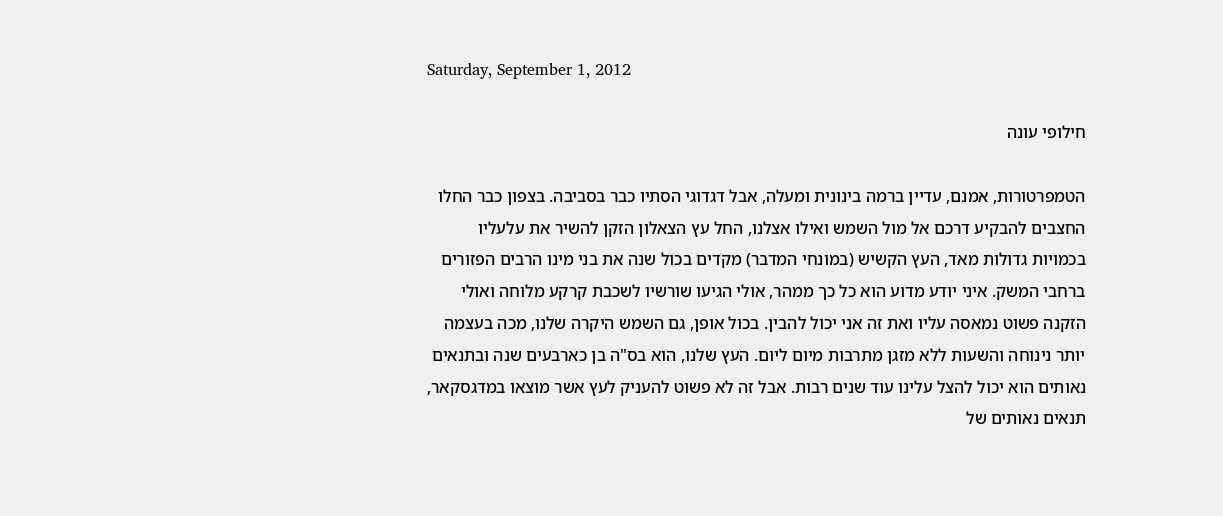Saturday, September 1, 2012

חילופי עונה

הטמפרטורות, אמנם, עדיין ברמה בינונית ומעלה, אבל דגדוגי הסתיו כבר בסביבה. בצפון כבר החלו החצבים להבקיע דרכם אל מול השמש ואילו אצלנו, החל עץ הצאלון הזקן להשיר את עלעליו בכמויות גדולות מאד, העץ הקשיש (במונחי המדבר) מקדים בכול שנה את בני מינו הרבים הפזורים ברחבי המשק. איני יודע מדוע הוא כל כך ממהר, אולי הגיעו שורשיו לשכבת קרקע מלוחה ואולי הזקנה פשוט נמאסה עליו ואת זה אני יכול להבין. בכול אופן, גם השמש היקרה שלנו, מכה בעצמה יותר נינוחה והשעות ללא מזגן מתרבות מיום ליום. העץ שלנו, הוא בס"ה בן כארבעים שנה ובתנאים נאותים הוא יכול להצל עלינו עוד שנים רבות. אבל זה לא פשוט להעניק לעץ אשר מוצאו במדגסקאר, תנאים נאותים של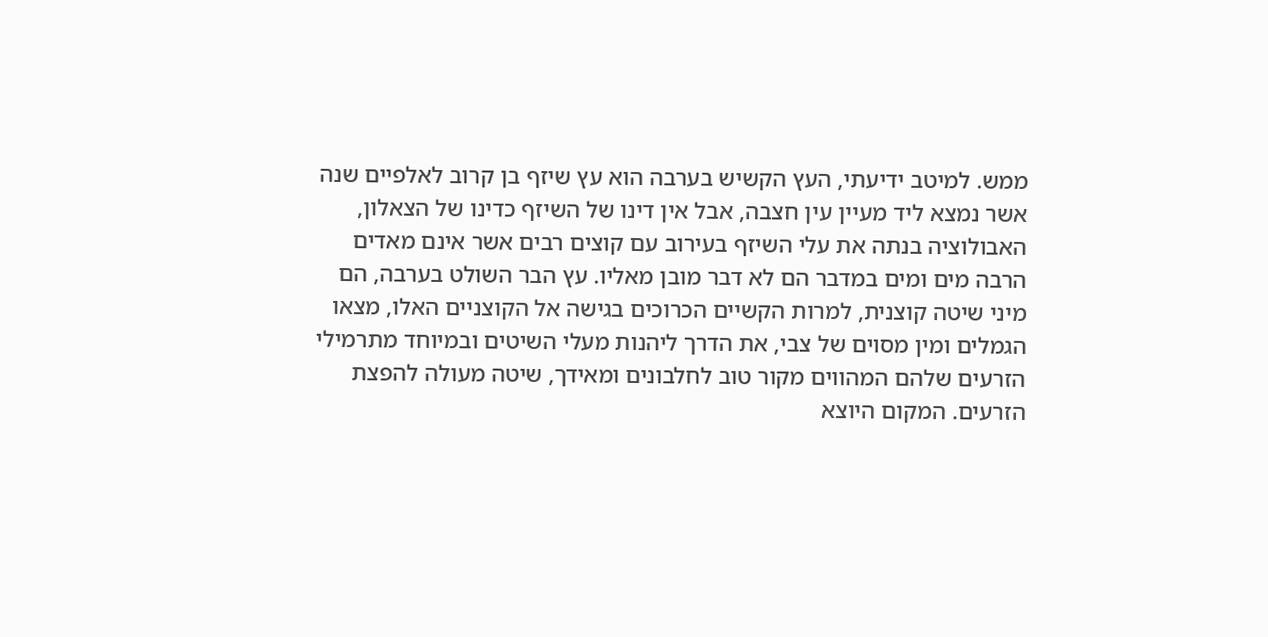ממש. למיטב ידיעתי, העץ הקשיש בערבה הוא עץ שיזף בן קרוב לאלפיים שנה אשר נמצא ליד מעיין עין חצבה, אבל אין דינו של השיזף כדינו של הצאלון, האבולוציה בנתה את עלי השיזף בעירוב עם קוצים רבים אשר אינם מאדים הרבה מים ומים במדבר הם לא דבר מובן מאליו. עץ הבר השולט בערבה, הם מיני שיטה קוצנית, למרות הקשיים הכרוכים בגישה אל הקוצניים האלו, מצאו הגמלים ומין מסוים של צבי, את הדרך ליהנות מעלי השיטים ובמיוחד מתרמילי הזרעים שלהם המהווים מקור טוב לחלבונים ומאידך, שיטה מעולה להפצת הזרעים. המקום היוצא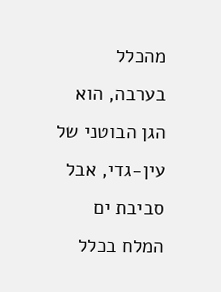מהכלל בערבה, הוא הגן הבוטני של עין-גדי, אבל סביבת ים המלח בכלל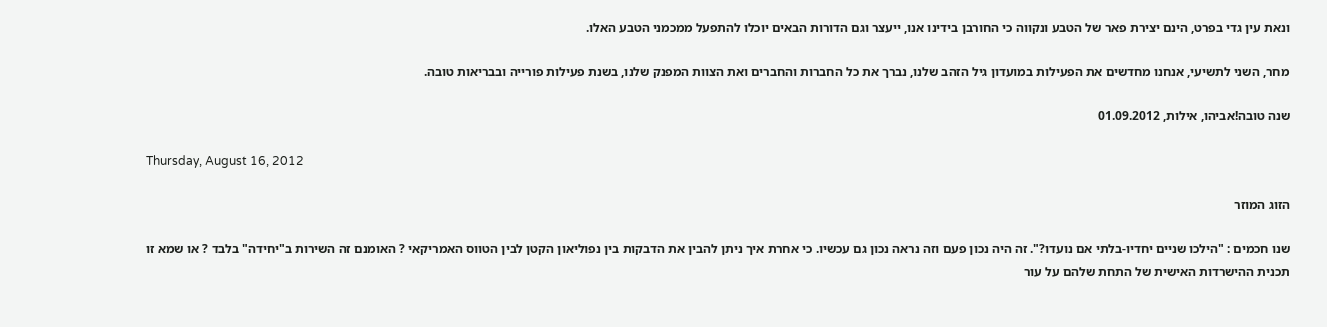ונאת עין גדי בפרט, הינם יצירת פאר של הטבע ונקווה כי החורבן בידינו אנו, ייעצר וגם הדורות הבאים יוכלו להתפעל ממכמני הטבע האלו.

מחר, השני לתשיעי, אנחנו מחדשים את הפעילות במועדון גיל הזהב שלנו, נברך את כל החברות והחברים ואת הצוות המפנק שלנו, בשנת פעילות פורייה ובבריאות טובה.

שנה טובה!אביהו, אילות, 01.09.2012

Thursday, August 16, 2012

הזוג המוזר

שנו חכמים : "הילכו שניים יחדיו-בלתי אם נועדו?". זה היה נכון פעם וזה נראה נכון גם עכשיו. כי אחרת איך ניתן להבין את הדבקות בין נפוליאון הקטן לבין הטווס האמריקאי ? האומנם זה השירות ב"יחידה" בלבד ? או שמא זו תכנית ההישרדות האישית של התחת שלהם על עור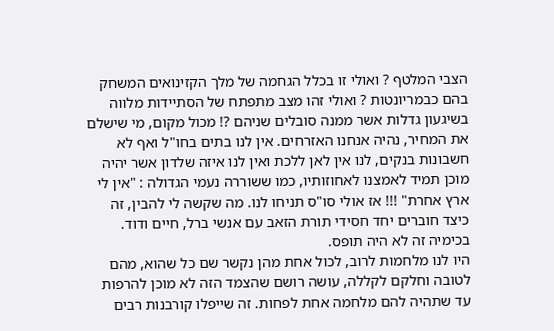הצבי המלטף ? ואולי זו בכלל הגחמה של מלך הקזינואים המשחק בהם כבמריונטות ? ואולי זהו מצב מתפתח של הסתיידות מלווה בשיגעון גדלות אשר ממנה סובלים שניהם ?! מכול מקום, מי שישלם את המחיר, נהיה אנחנו האזרחים. אין לנו בתים בחו"ל ואף לא חשבונות בנקים, לנו אין לאן ללכת ואין לנו איזה שלדון אשר יהיה מוכן תמיד לאמצנו לאחוזותיו, כמו ששוררה נעמי הגדולה : "אין לי ארץ אחרת" !!! אז אולי סו"ס תניחו לנו. מה שקשה לי להבין, זה כיצד חוברים יחד חסידי תורת הזאב עם אנשי ברל, חיים ודוד. בכימיה זה לא היה תופס.
היו לנו מלחמות לרוב, לכול אחת מהן נקשר שם כל שהוא, מהם לטובה וחלקם לקללה, עושה רושם שהצמד הזה לא מוכן להרפות עד שתהיה להם מלחמה אחת לפחות. זה שייפלו קורבנות רבים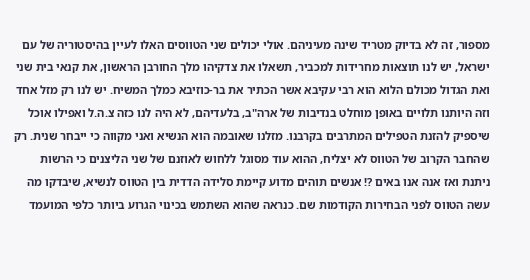מספור, זה לא בדיוק מטריד שינה מעיניהם. אולי יכולים שני הטווסים האלו לעיין בהיסטוריה של עם ישראל, יש לנו תוצאות מחרידות למכביר, תשאלו את צדקיהו מלך החורבן הראשון, את קנאי בית שני ואת הגדול מכולם הלוא הוא רבי עקיבא אשר הכתיר את בר-כוזיבא כמלך המשיח. יש לנו רק מזל אחד וזה היותנו תלויים באופן מוחלט בנדיבות של ארה"ב, בלעדיהם, לא היה לנו כזה צ.ה.ל ואפילו אוכל שיספיק להזנת הטפילים המתרבים בקרבנו. מזלנו שאובמה הוא הנשיא ואני מקווה כי ייבחר שנית. רק שהחבר הקרוב של הטווס לא יצליח, ההוא עוד מסוגל ללחוש לאוזנם של שני הליצנים כי הרשות ניתנת ואז אנה אנו באים ?! אנשים תוהים מדוע קיימת סלידה הדדית בין הטווס לנשיא, שיבדקו מה עשה הטווס לפני הבחירות הקודמות שם. כנראה שהוא השתמש בכינוי הגרוע ביותר כלפי המועמד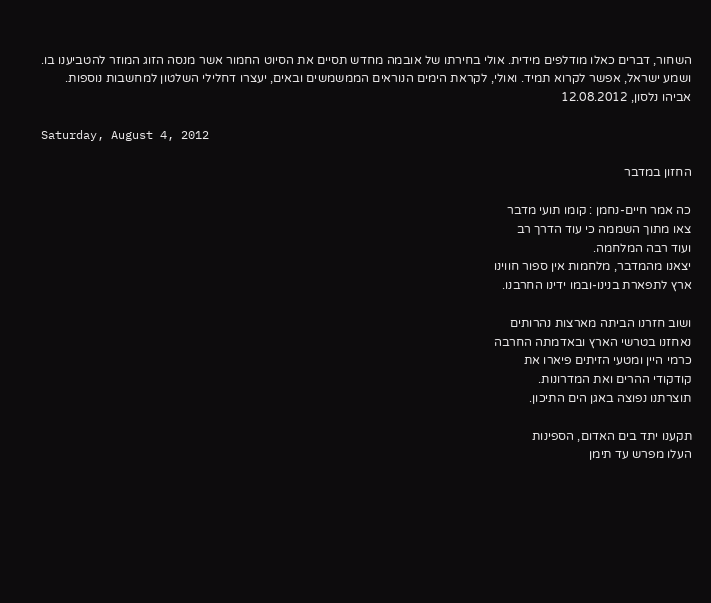השחור, דברים כאלו מודלפים מידית. אולי בחירתו של אובמה מחדש תסיים את הסיוט החמור אשר מנסה הזוג המוזר להטביענו בו. ושמע ישראל, אפשר לקרוא תמיד. ואולי, לקראת הימים הנוראים הממשמשים ובאים, יעצרו דחלילי השלטון למחשבות נוספות.
אביהו נלסון, 12.08.2012

Saturday, August 4, 2012

החזון במדבר

כה אמר חיים-נחמן : קומו תועי מדבר
צאו מתוך השממה כי עוד הדרך רב
ועוד רבה המלחמה.
יצאנו מהמדבר, מלחמות אין ספור חווינו
ארץ לתפארת בנינו-ובמו ידינו החרבנו.

ושוב חזרנו הביתה מארצות נהרותים
נאחזנו בטרשי הארץ ובאדמתה החרבה
כרמי היין ומטעי הזיתים פיארו את
קודקודי ההרים ואת המדרונות.
תוצרתנו נפוצה באגן הים התיכון.

תקענו יתד בים האדום, הספינות
העלו מפרש עד תימן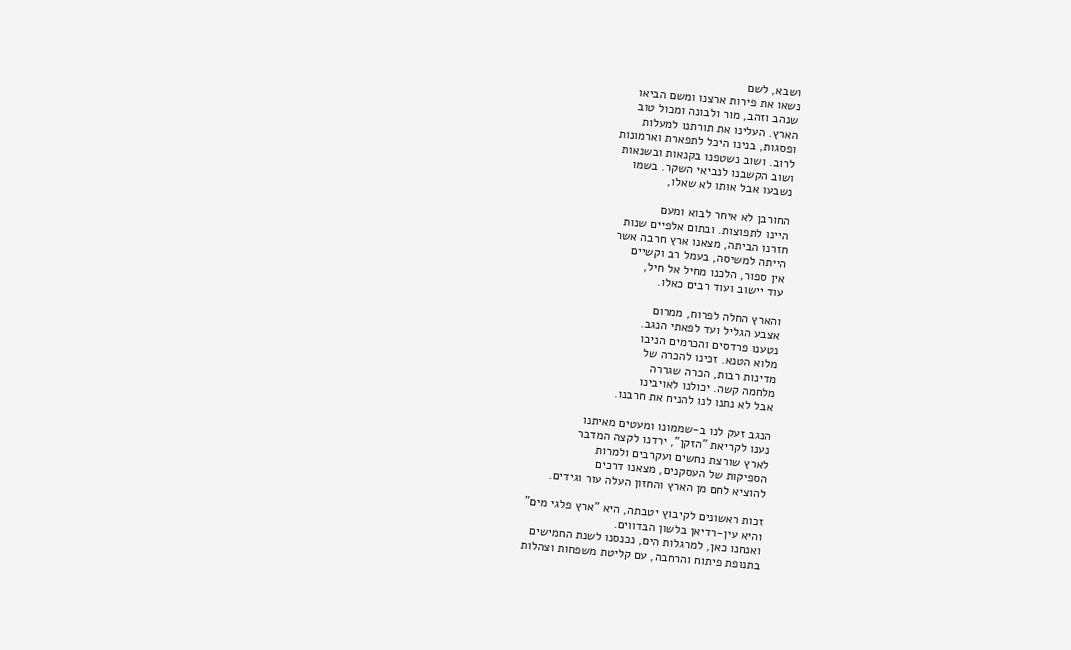ושבא, לשם
נשאו את פירות ארצנו ומשם הביאו
שנהב וזהב, מור ולבונה ומכול טוב
הארץ. העלינו את תורתנו למעלות
ופסגות, בנינו היכל לתפארת וארמונות
לרוב. ושוב נשטפנו בקנאות ובשנאות
ושוב הקשבנו לנביאי השקר. בשמו
נשבעו אבל אותו לא שאלו,

החורבן לא איחר לבוא ומעם
היינו לתפוצות. ובתום אלפיים שנות
חזרנו הביתה, מצאנו ארץ חרבה אשר
הייתה למשיסה, בעמל רב וקשיים
אין ספור, הלכנו מחיל אל חיל,
עוד יישוב ועוד רבים כאלו.

והארץ החלה לפרוח, ממרום
אצבע הגליל ועד לפאתי הנגב.
נטענו פרדסים והכרמים הניבו
מלוא הטנא. זכינו להכרה של
מדינות רבות, הכרה שגררה
מלחמה קשה. יכולנו לאויבינו
אבל לא נתנו לנו להניח את חרבנו.

הנגב זעק לנו ב-שממונו ומעטים מאיתנו
נענו לקריאת "הזקן", ירדנו לקצה המדבר
לארץ שורצת נחשים ועקרבים ולמרות
הספיקות של העסקנים, מצאנו דרכים
להוציא לחם מן הארץ והחזון העלה עור וגידים.

זכות ראשונים לקיבוץ יטבתה, היא "ארץ פלגי מים"
והיא עין-רדיאן בלשון הבדווים.
ואנחנו כאן, למרגלות הים, נכנסנו לשנת החמישים
בתנופת פיתוח והרחבה, עם קליטת משפחות וצהלות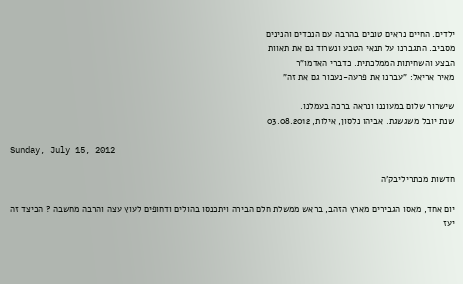ילדים. החיים נראים טובים בהרבה עם הנכדים והנינים
מסביב. התגברנו על תנאי הטבע ונשרוד גם את תאוות
הבצע והשחיתות הממלכתית. כדברי האדמו"ר
מאיר אריאל: "עברנו את פרעה-נעבור גם את זה"

שישרור שלום במעוננו ונראה ברכה בעמלנו.
שנת יובל משגשגת. אביהו נלסון, אילות, 03.08.2012

Sunday, July 15, 2012

חדשות מכתריליבק'ה

יום אחד, מאסו הגבירים מארץ הזהב, בראש ממשלת חלם הבירה ויתכנסו בהולים ודחופים לעוץ עצה והרבה מחשבה ? הכיצד זה יעז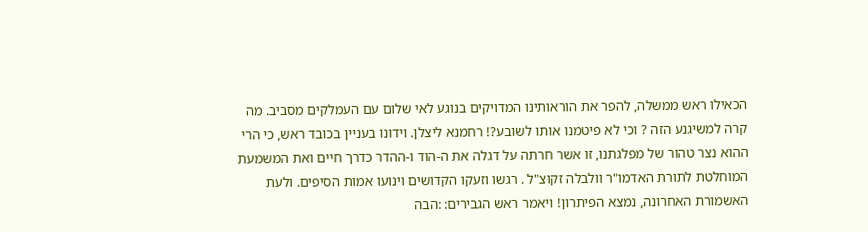הכאילו ראש ממשלה, להפר את הוראותינו המדויקים בנוגע לאי שלום עם העמלקים מסביב. מה קרה למשיגנע הזה ? וכי לא פיטמנו אותו לשובע?! רחמנא ליצלן. וידונו בעניין בכובד ראש, כי הרי ההוא נצר טהור של מפלגתנו, זו אשר חרתה על דגלה את ה-הוד ו-ההדר כדרך חיים ואת המשמעת המוחלטת לתורת האדמו"ר וולבלה זקוצ"ל . רגשו וזעקו הקדושים וינועו אמות הסיפים. ולעת האשמורת האחרונה, נמצא הפיתרון! ויאמר ראש הגבירים: :הבה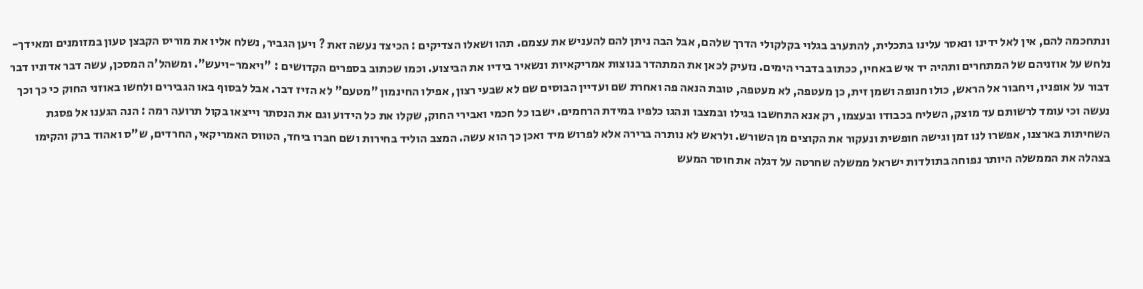ונתחכמה להם, אין לאל ידינו ונאסר עלינו בתכלית, להתערב בגלוי בקלקולי הדרך שלהם, אבל הבה ניתן להם להעניש את עצמם. תהו ושאלו הצדיקים : הכיצד נעשה זאת ? ויען הגביר, נשלח אליו את מוריס הקבצן טעון במזומנים ומאידך- נלחש על אוזניהם של המתחרים ותהיה יד איש באחיו, ככתוב בדברי הימים. נזעיק לכאן את המתהדר בנוצות אמריקאיות ונשאיר בידיו את הביצוע. וכמו שכתוב בספרים הקדושים : "ויאמר-ויעש". ומשהל'ה המסכן, עשה דבר אדוניו דבר דבור על אופניו, ויחבור אל הראש, כולו חנופה ושמן זית, כן מעטפה, לא מעטפה, טובת הנאה פה ואחרת שם ועדיין הבוסים שם לא שבעי רצון, אפילו החינמון "מטעם" לא הזיז דבר. אבל לבסוף באו הגבירים ולחשו באוזני החוק כי כך וכך נעשה וכי עומד לרשותם עד מוצק, השליח בכבודו ובעצמו, רק אנא התחשבו בגילו ובמצבו ונהגו כלפיו במידת הרחמים. ישבו כל חכמי ואבירי החוק, שקלו את כל הידוע וגם את הנסתר וייצאו בקול תרועה רמה : הנה הגענו אל פסגת השחיתות בארצנו, אפשרו לנו זמן וגישה חופשית ונעקור את הקוצים מן השורש. ולראש לא נותרה ברירה אלא לפרוש מיד ואכן כך הוא עשה. המצב הוליד בחירות ושם חברו ביחד, הטווס האמריקאי, החרדים, ש"ס ואהוד ברק והקימו בצהלה את הממשלה היותר נפוחה בתולדות ישראל ממשלה שחרטה על דגלה את חוסר המעש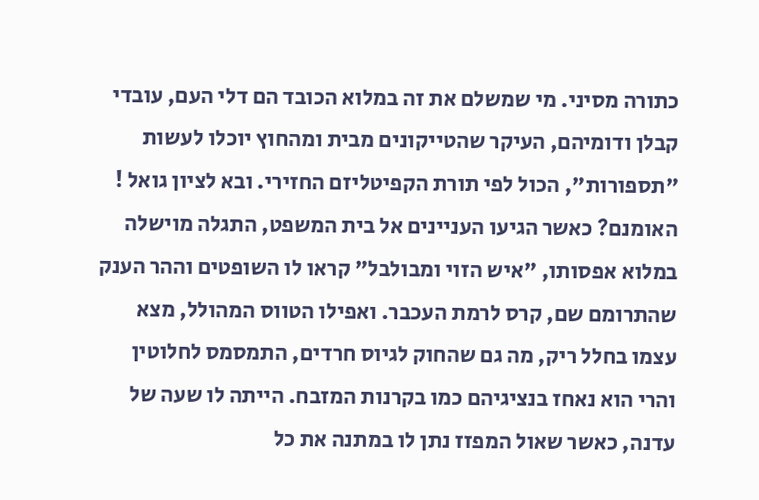כתורה מסיני. מי שמשלם את זה במלוא הכובד הם דלי העם, עובדי קבלן ודומיהם, העיקר שהטייקונים מבית ומהחוץ יוכלו לעשות "תספורות", הכול לפי תורת הקפיטליזם החזירי. ובא לציון גואל ! האומנם? כאשר הגיעו העניינים אל בית המשפט, התגלה מוישלה במלוא אפסותו, "איש הזוי ומבולבל" קראו לו השופטים וההר הענק שהתרומם שם, קרס לרמת העכבר. ואפילו הטווס המהולל, מצא עצמו בחלל ריק, מה גם שהחוק לגיוס חרדים, התמסמס לחלוטין והרי הוא נאחז בנציגיהם כמו בקרנות המזבח. הייתה לו שעה של עדנה, כאשר שאול המפזז נתן לו במתנה את כל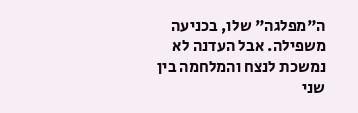ה"מפלגה" שלו, בכניעה משפילה. אבל העדנה לא נמשכת לנצח והמלחמה בין שני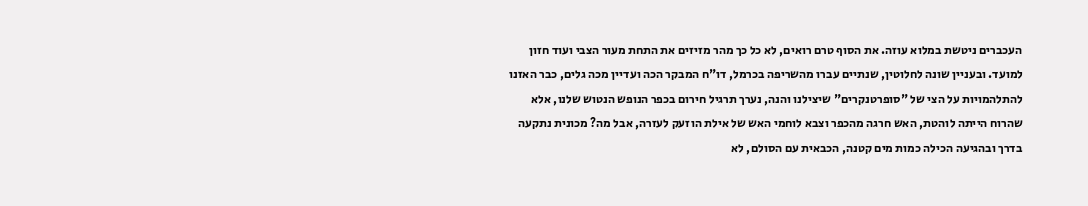העכברים ניטשת במלוא עוזה. את הסוף טרם רואים, לא כל כך מהר מזיזים את התחת מעור הצבי ועוד חזון למועד. ובעניין שונה לחלוטין, שנתיים עברו מהשריפה בכרמל, דו"ח המבקר הכה ועדיין מכה גלים, כבר האזנו להתלהמויות על הצי של "סופרטנקרים" שיצילנו והנה, נערך תרגיל חירום בכפר הנופש הנטוש שלנו, אלא שהרוח הייתה לוהטת, האש חרגה מהכפר וצבא לוחמי האש של אילת הוזעק לעזרה, אבל מה? מכונית נתקעה בדרך ובהגיעה הכילה כמות מים קטנה, הכבאית עם הסולם, לא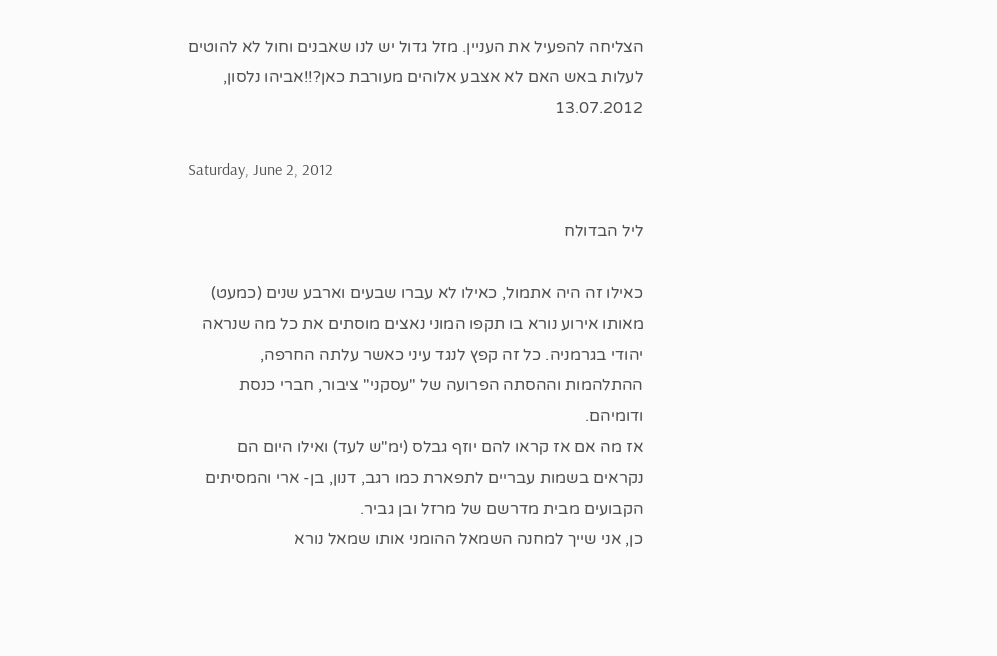הצליחה להפעיל את העניין. מזל גדול יש לנו שאבנים וחול לא להוטים לעלות באש האם לא אצבע אלוהים מעורבת כאן?!!אביהו נלסון, 13.07.2012

Saturday, June 2, 2012

ליל הבדולח

כאילו זה היה אתמול, כאילו לא עברו שבעים וארבע שנים (כמעט) מאותו אירוע נורא בו תקפו המוני נאצים מוסתים את כל מה שנראה יהודי בגרמניה. כל זה קפץ לנגד עיני כאשר עלתה החרפה, ההתלהמות וההסתה הפרועה של "עסקני" ציבור, חברי כנסת ודומיהם.
אז מה אם אז קראו להם יוזף גבלס (ימ"ש לעד) ואילו היום הם נקראים בשמות עבריים לתפארת כמו רגב, דנון, בן- ארי והמסיתים הקבועים מבית מדרשם של מרזל ובן גביר.
כן, אני שייך למחנה השמאל ההומני אותו שמאל נורא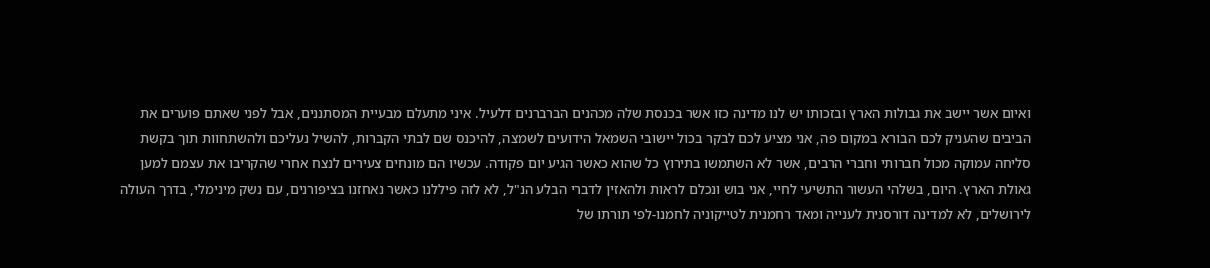ואיום אשר יישב את גבולות הארץ ובזכותו יש לנו מדינה כזו אשר בכנסת שלה מכהנים הברברנים דלעיל. איני מתעלם מבעיית המסתננים, אבל לפני שאתם פוערים את הביבים שהעניק לכם הבורא במקום פה, אני מציע לכם לבקר בכול יישובי השמאל הידועים לשמצה, להיכנס שם לבתי הקברות, להשיל נעליכם ולהשתחוות תוך בקשת סליחה עמוקה מכול חברותי וחברי הרבים, אשר לא השתמשו בתירוץ כל שהוא כאשר הגיע יום פקודה. עכשיו הם מונחים צעירים לנצח אחרי שהקריבו את עצמם למען גאולת הארץ. היום, בשלהי העשור התשיעי לחיי, אני בוש ונכלם לראות ולהאזין לדברי הבלע הנ"ל, לא לזה פיללנו כאשר נאחזנו בציפורנים, עם נשק מינימלי, בדרך העולה לירושלים, לא למדינה דורסנית לענייה ומאד רחמנית לטייקוניה לחמנו-לפי תורתו של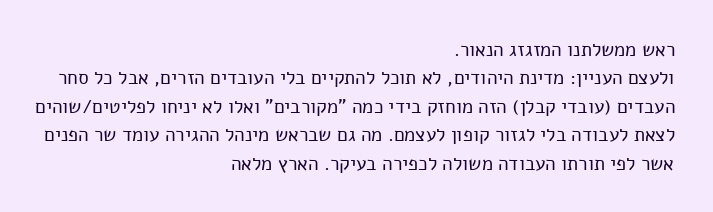ראש ממשלתנו המזגזג הנאור.
ולעצם העניין: מדינת היהודים, לא תוכל להתקיים בלי העובדים הזרים, אבל כל סחר העבדים (עובדי קבלן) הזה מוחזק בידי כמה "מקורבים" ואלו לא יניחו לפליטים/שוהים לצאת לעבודה בלי לגזור קופון לעצמם. מה גם שבראש מינהל ההגירה עומד שר הפנים אשר לפי תורתו העבודה משולה לכפירה בעיקר. הארץ מלאה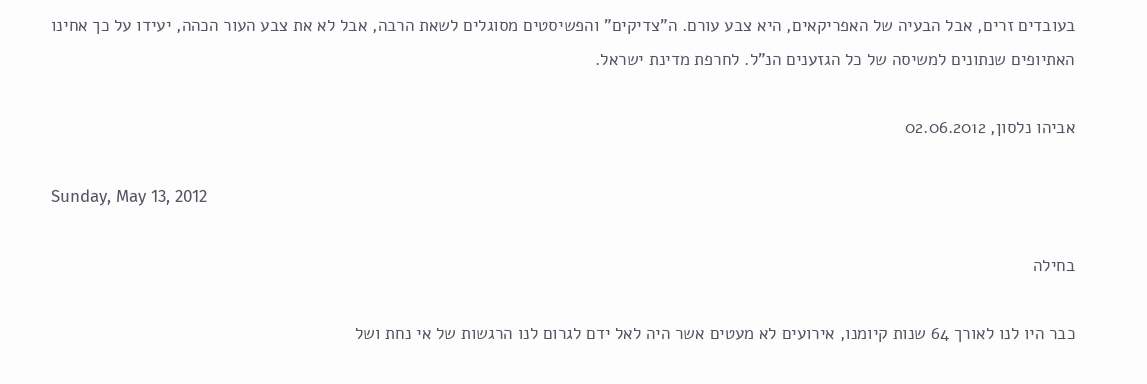בעובדים זרים, אבל הבעיה של האפריקאים, היא צבע עורם. ה"צדיקים" והפשיסטים מסוגלים לשאת הרבה, אבל לא את צבע העור הכהה, יעידו על כך אחינו האתיופים שנתונים למשיסה של כל הגזענים הנ"ל. לחרפת מדינת ישראל.

אביהו נלסון, 02.06.2012

Sunday, May 13, 2012

בחילה

כבר היו לנו לאורך 64 שנות קיומנו, אירועים לא מעטים אשר היה לאל ידם לגרום לנו הרגשות של אי נחת ושל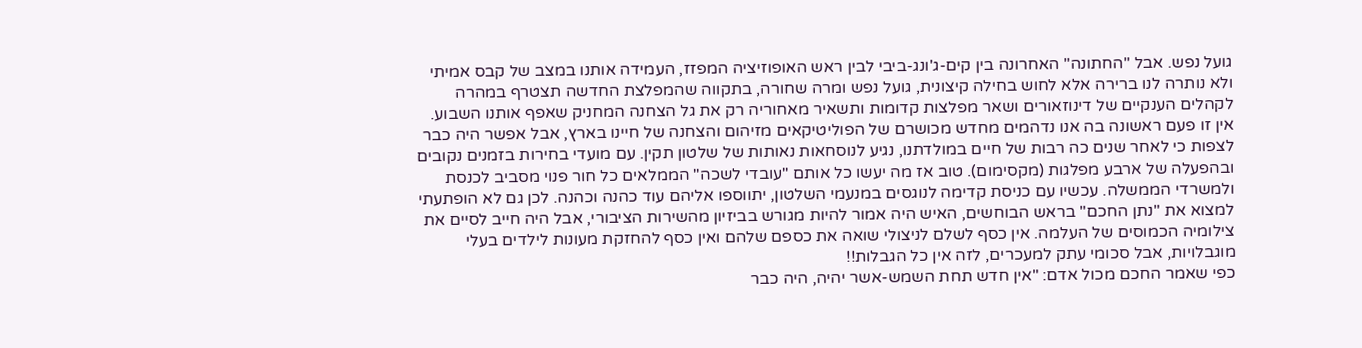גועל נפש. אבל "החתונה" האחרונה בין קים-ג'ונג-ביבי לבין ראש האופוזיציה המפזז, העמידה אותנו במצב של קבס אמיתי ולא נותרה לנו ברירה אלא לחוש בחילה קיצונית, גועל נפש ומרה שחורה, בתקווה שהמפלצת החדשה תצטרף במהרה לקהלים הענקיים של דינוזאורים ושאר מפלצות קדומות ותשאיר מאחוריה רק את גל הצחנה המחניק שאפף אותנו השבוע.
אין זו פעם ראשונה בה אנו נדהמים מחדש מכושרם של הפוליטיקאים מזיהום והצחנה של חיינו בארץ, אבל אפשר היה כבר לצפות כי לאחר שנים כה רבות של חיים במולדתנו, נגיע לנוסחאות נאותות של שלטון תקין. עם מועדי בחירות בזמנים נקובים ובהפעלה של ארבע מפלגות (מקסימום). טוב אז מה יעשו כל אותם "עובדי לשכה" הממלאים כל חור פנוי מסביב לכנסת ולמשרדי הממשלה. עכשיו עם כניסת קדימה לנוגסים במנעמי השלטון, יתווספו אליהם עוד כהנה וכהנה. לכן גם לא הופתעתי למצוא את "נתן החכם" בראש הבוחשים, האיש היה אמור להיות מגורש בביזיון מהשירות הציבורי, אבל היה חייב לסיים את צילומיה הכמוסים של העלמה. אין כסף לשלם לניצולי שואה את כספם שלהם ואין כסף להחזקת מעונות לילדים בעלי מוגבלויות, אבל סכומי עתק למעכרים, לזה אין כל הגבלות!!
כפי שאמר החכם מכול אדם: "אין חדש תחת השמש-אשר יהיה, היה כבר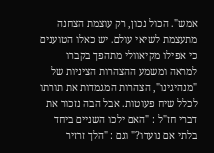אמש". הכול נכון, רק עוצמת הצחנה מתעצמת לשיאי עולם. יש כאלו הטוענים כי אפילו מקיאוולי מתהפך בקברו למראה ומשמע ההצהרות הציניות של "מנהיגינו", הצהרות המגמדות את תורתו לכלל שיח פעוטות. אבל הבה נזכור את דברי חז"ל : "האם ילכו השניים ביחד בלתי אם נועדו?" וגם : "הלך זרזיר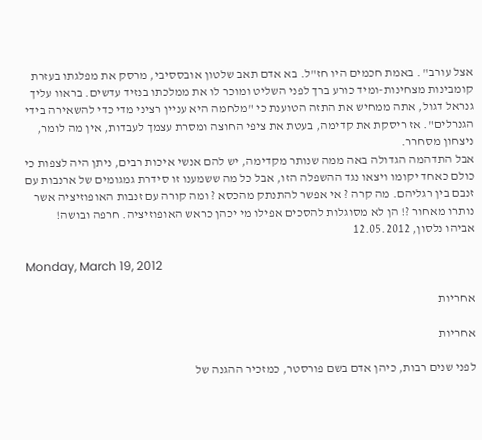אצל עורב" . באמת חכמים היו חז"ל. בא אדם תאב שלטון אובססיבי, מרסק את מפלגתו בעזרת קומבינות מצחינות-ומיד כורע ברך לפני השליט ומוכר לו את ממלכתו בנזיד עדשים. בראוו עליך גנראל דגול, אתה ממחיש את התזה הטוענת כי "מלחמה היא עניין רציני מדי כדי להשאירה בידי הגנרלים". אז ריסקת את קדימה, בעטת את ציפי החוצה ומסרת עצמך לעבדות, אין מה לומר, ניצחון מסחרר.
אבל התדהמה הגדולה באה ממה שנותר מקדימה, יש להם אנשי איכות רבים, ניתן היה לצפות כי כולם כאחד יקומו ויצאו נגד ההשפלה הזו, אבל כל מה ששמענו זו סידרת גמגומים של ארנבות עם זנבם בין רגליהם. מה קרה ? אי אפשר להתנתק מהכסא ? ומה קורה עם זנבות האופוזיציה אשר נותרו מאחור ?! הן לא מסוגלות להסכים אפילו מי יכהן כראש האופוזיציה. חרפה ובושה!
אביהו נלסון, 12.05.2012

Monday, March 19, 2012

אחריות

אחריות

לפני שנים רבות, כיהן אדם בשם פורסטר, כמזכיר ההגנה של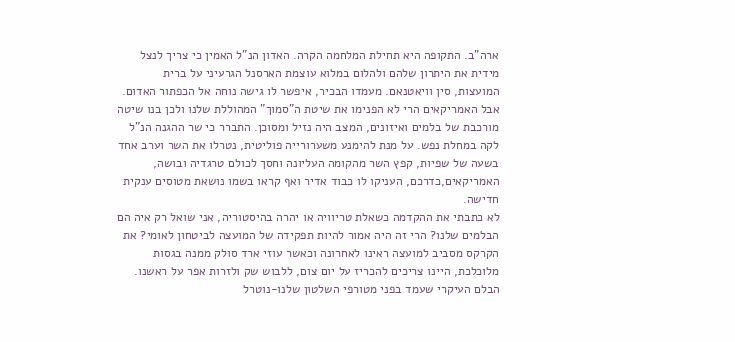ארה"ב. התקופה היא תחילת המלחמה הקרה. האדון הנ"ל האמין כי צריך לנצל מידית את היתרון שלהם ולהלום במלוא עוצמת הארסנל הגרעיני על ברית המועצות, סין וויאטנאם. מעמדו הבכיר, איפשר לו גישה נוחה אל הכפתור האדום. אבל האמריקאים הרי לא הפנימו את שיטת ה"סמוך" המהוללת שלנו ולכן בנו שיטה מורכבת של בלמים ואיזונים, המצב היה נזיל ומסוכן. התברר כי שר ההגנה הנ"ל לקה במחלת נפש. על מנת להימנע משערורייה פוליטית, נטרלו את השר וערב אחד בשעה של שפיות, קפץ השר מהקומה העליונה וחסך לכולם טרגדיה ובושה, האמריקאים,כדרכם, העניקו לו כבוד אדיר ואף קראו בשמו נושאת מטוסים ענקית חדישה.
לא כתבתי את ההקדמה כשאלת טריוויה או יהרה בהיסטוריה, אני שואל רק איה הם הבלמים שלנו? הרי זה היה אמור להיות תפקידה של המועצה לביטחון לאומי? את הקרקס מסביב למועצה ראינו לאחרונה וכאשר עוזי ארד סולק ממנה בגסות מלוכלכת, היינו צריכים להכריז על יום צום, ללבוש שק ולזרות אפר על ראשנו. הבלם העיקרי שעמד בפני מטורפי השלטון שלנו-נוטרל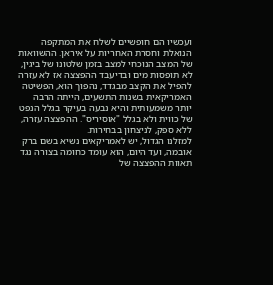ועכשיו הם חופשיים לשלח את המתקפה הנואלת וחסרת האחריות על איראן. ההשוואות של המצב הנוכחי למצב בזמן שלטונו של ביגין, לא תופסות מים ובדיעבד ההפצצה אז לא עזרה להפיל את הקצב מבגדד, נהפוך הוא, הפשיטה האמריקאית בשנות התשעים, הייתה הרבה יותר משמעותית והיא נבעה בעיקר בגלל הנפט של כווית ולא בגלל "אוסיריס". ההפצצה עזרה, ללא ספק, לניצחון בבחירות.
למזלנו הגדול, יש לאמריקאים נשיא בשם ברק אובמה, ועד היום, הוא עומד כחומה בצורה נגד תאוות ההפצצה של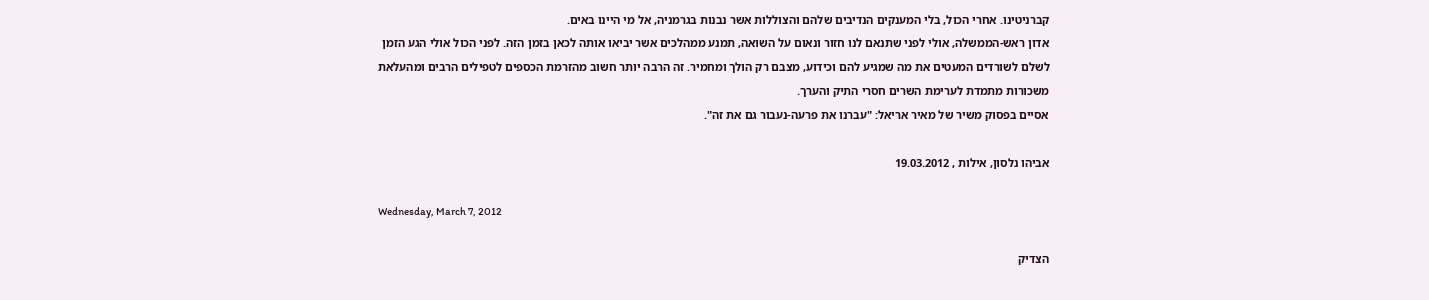קברניטינו. אחרי הכול, בלי המענקים הנדיבים שלהם והצוללות אשר נבנות בגרמניה, אל מי היינו באים.
אדון ראש-הממשלה, אולי לפני שתנאם לנו חזור ונאום על השואה, תמנע ממהלכים אשר יביאו אותה לכאן בזמן הזה. לפני הכול אולי הגע הזמן לשלם לשורדים המעטים את מה שמגיע להם וכידוע, מצבם רק הולך ומחמיר. זה הרבה יותר חשוב מהזרמת הכספים לטפילים הרבים ומהעלאת משכורות מתמדת לערימת השרים חסרי התיק והערך.
אסיים בפסוק משיר של מאיר אריאל: "עברנו את פרעה-נעבור גם את זה".

אביהו נלסון, אילות , 19.03.2012

Wednesday, March 7, 2012

הצדיק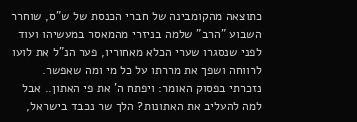כתוצאה מהקומבינה של חברי הכנסת של ש"ס, שוחרר השבוע "הרב" שלמה בניזרי מהמאסר במעשיהו ועוד לפני שנסגרו שערי הכלא מאחוריו, פער הנ"ל את לועו לרווחה ושפך את מררתו על כל מי ומה שאפשר. נזכרתי בפסוק האומר: ויפתח ה' את פי האתון.. אבל למה להעליב את האתונות? הלך שר נכבד בישראל,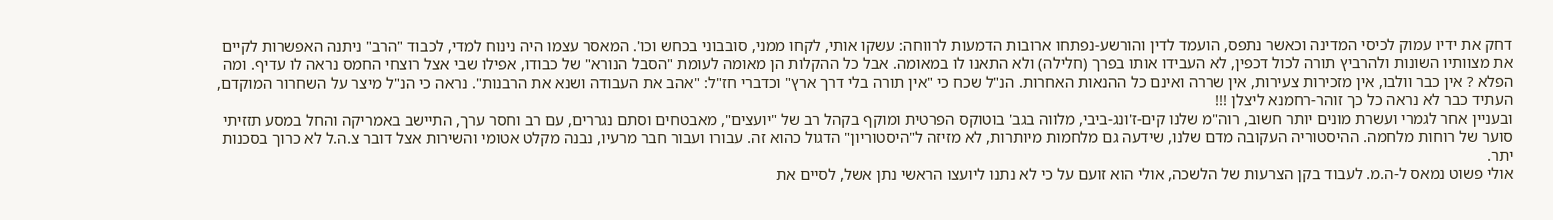דחק את ידיו עמוק לכיסי המדינה וכאשר נתפס, הועמד לדין והורשע-נפתחו ארובות הדמעות לרווחה: עשקו אותי, לקחו ממני, סובבוני בכחש וכו'. המאסר עצמו היה נינוח למדי, לכבוד "הרב" ניתנה האפשרות לקיים את מצוותיו השונות ולהרביץ תורה לכול דכפין, לא העבידו אותו בפרך (חלילה) ולא התאנו לו במאומה. אבל כל ההקלות הן מאומה לעומת "הסבל הנורא" של כבודו, אפילו שבי אצל רוצחי החמס נראה לו עדיף. ומה הפלא ? אין כבר וולבו, אין מזכירות צעירות, אין שררה ואינם כל ההנאות האחרות. הנ"ל שכח כי "אין תורה בלי דרך ארץ" וכדברי חז"ל: "אהב את העבודה ושנא את הרבנות". נראה כי הנ"ל מיצר על השחרור המוקדם, העתיד כבר לא נראה כל כך זוהר-רחמנא ליצלן !!!
ובעניין אחר לגמרי ועשרת מונים יותר חשוב, רוה"מ שלנו קים-ז'ונג-ביבי, מלווה בגב' בוטוקס הפרטית ומוקף בקהל רב של "יועצים", מאבטחים וסתם נגררים, עם רב וחסר ערך, התיישב באמריקה והחל במסע תזזיתי סוער של רוחות מלחמה. ההיסטוריה העקובה מדם שלנו, שידעה גם מלחמות מיותרות, לא מזיזה ל"היסטוריון" הדגול כהוא זה. עבורו ועבור חבר מרעיו, נבנה מקלט אטומי והשירות אצל דובר צ.ה.ל לא כרוך בסכנות יתר.
אולי פשוט נמאס ל-ה.מ. לעבוד בקן הצרעות של הלשכה, אולי הוא זועם על כי לא נתנו ליועצו הראשי נתן אשל, לסיים את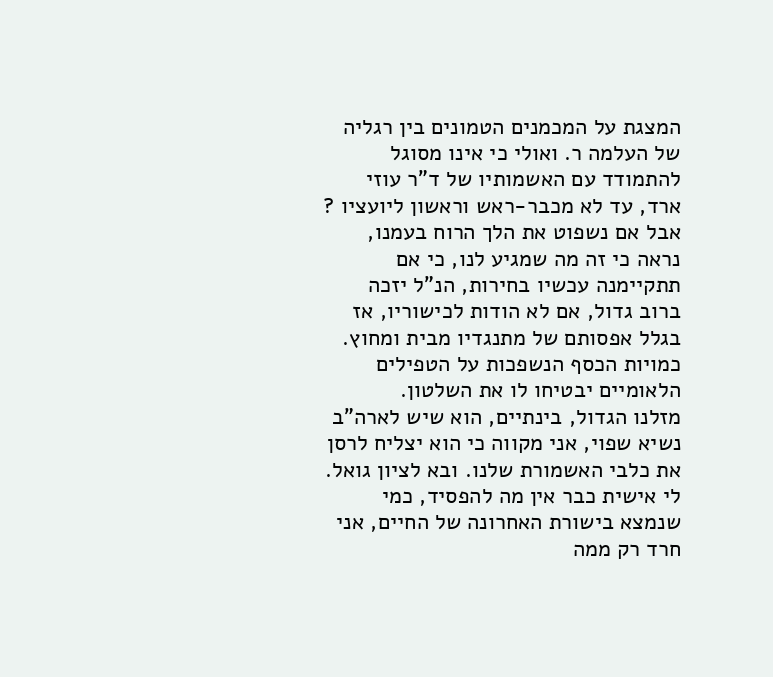המצגת על המכמנים הטמונים בין רגליה של העלמה ר. ואולי כי אינו מסוגל להתמודד עם האשמותיו של ד"ר עוזי ארד, עד לא מכבר-ראש וראשון ליועציו ?
אבל אם נשפוט את הלך הרוח בעמנו, נראה כי זה מה שמגיע לנו, כי אם תתקיימנה עכשיו בחירות, הנ"ל יזכה ברוב גדול, אם לא הודות לכישוריו, אז בגלל אפסותם של מתנגדיו מבית ומחוץ. כמויות הכסף הנשפכות על הטפילים הלאומיים יבטיחו לו את השלטון.
מזלנו הגדול, בינתיים, הוא שיש לארה"ב נשיא שפוי, אני מקווה כי הוא יצליח לרסן את כלבי האשמורת שלנו. ובא לציון גואל.
לי אישית כבר אין מה להפסיד, כמי שנמצא בישורת האחרונה של החיים, אני חרד רק ממה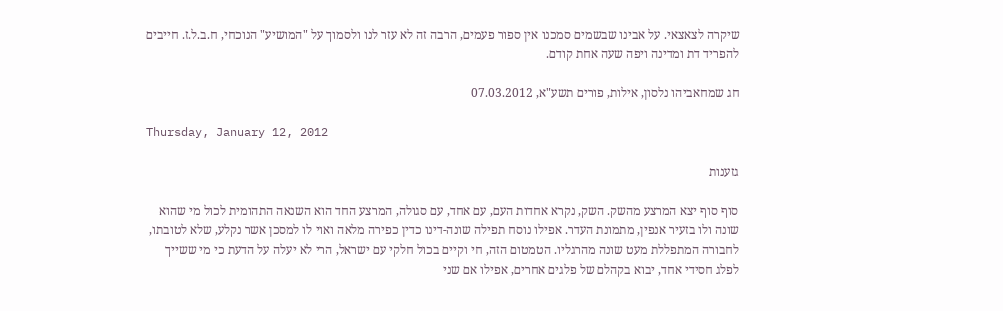שיקרה לצאצאי. על אבינו שבשמים סמכנו אין ספור פעמים, הרבה זה לא עזר לנו ולסמוך על "המושיע" הנוכחי, ח.ב.ל.ז. חייבים להפריד דת ומדינה ויפה שעה אחת קודם.

חג שמחאביהו נלסון, אילות, פורים תשע"א, 07.03.2012

Thursday, January 12, 2012

גזענות

סוף סוף יצא המרצע מהשק. השק, נקרא אחדות העם, עם אחד, עם סגולה, המרצע החד הוא השנאה התהומית לכול מי שהוא שונה ולו בזעיר אנפין, מתמונת העדר. אפילו נוסח תפילה שונה-דינו כדין כפירה מלאה ואוי לו למסכן אשר נקלע, שלא לטובתו, לחבורה המתפללת מעט שונה מהרגליו. הטמטום הזה, חי וקיים בכול חלקי עם ישראל, הרי לא יעלה על הדעת כי מי ששייך לפלג חסידי אחד, יבוא בקהלם של פלגים אחרים, אפילו אם שני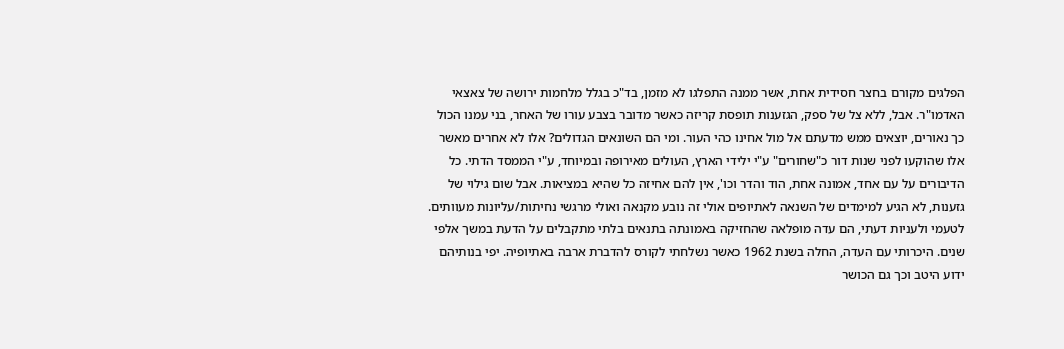הפלגים מקורם בחצר חסידית אחת, אשר ממנה התפלגו לא מזמן, בד"כ בגלל מלחמות ירושה של צאצאי האדמו"ר. אבל, ללא צל של ספק, הגזענות תופסת קריזה כאשר מדובר בצבע עורו של האחר, בני עמנו הכול כך נאורים, יוצאים ממש מדעתם אל מול אחינו כהי העור. ומי הם השונאים הגדולים? אלו לא אחרים מאשר אלו שהוקעו לפני שנות דור כ"שחורים" ע"י ילידי הארץ, העולים מאירופה ובמיוחד, ע"י הממסד הדתי. כל הדיבורים על עם אחד, אמונה אחת, הוד והדר וכו', אין להם אחיזה כל שהיא במציאות. אבל שום גילוי של גזענות, לא הגיע למימדים של השנאה לאתיופים אולי זה נובע מקנאה ואולי מרגשי נחיתות/עליונות מעוותים. לטעמי ולעניות דעתי, הם עדה מופלאה שהחזיקה באמונתה בתנאים בלתי מתקבלים על הדעת במשך אלפי שנים. היכרותי עם העדה, החלה בשנת 1962 כאשר נשלחתי לקורס להדברת ארבה באתיופיה. יפי בנותיהם ידוע היטב וכך גם הכושר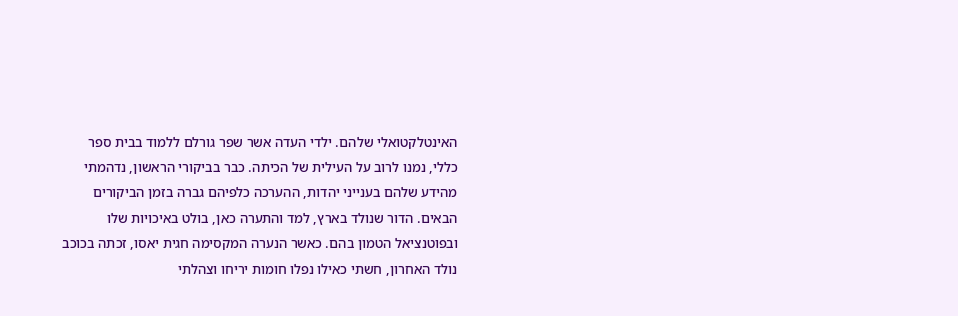האינטלקטואלי שלהם. ילדי העדה אשר שפר גורלם ללמוד בבית ספר כללי, נמנו לרוב על העילית של הכיתה. כבר בביקורי הראשון, נדהמתי מהידע שלהם בענייני יהדות, ההערכה כלפיהם גברה בזמן הביקורים הבאים. הדור שנולד בארץ, למד והתערה כאן, בולט באיכויות שלו ובפוטנציאל הטמון בהם. כאשר הנערה המקסימה חגית יאסו, זכתה בכוכב נולד האחרון, חשתי כאילו נפלו חומות יריחו וצהלתי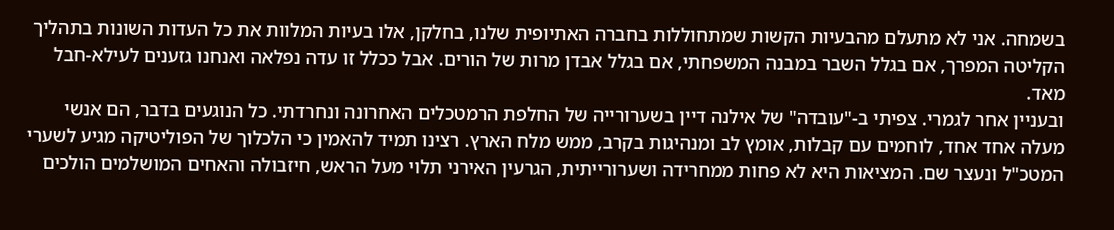בשמחה. אני לא מתעלם מהבעיות הקשות שמתחוללות בחברה האתיופית שלנו, בחלקן, אלו בעיות המלוות את כל העדות השונות בתהליך הקליטה המפרך, אם בגלל השבר במבנה המשפחתי, אם בגלל אבדן מרות של הורים. אבל ככלל זו עדה נפלאה ואנחנו גזענים לעילא-חבל מאד.
ובעניין אחר לגמרי. צפיתי ב-"עובדה" של אילנה דיין בשערורייה של החלפת הרמטכלים האחרונה ונחרדתי. כל הנוגעים בדבר, הם אנשי מעלה אחד אחד, לוחמים עם קבלות, אומץ לב ומנהיגות בקרב, ממש מלח הארץ. רצינו תמיד להאמין כי הלכלוך של הפוליטיקה מגיע לשערי המטכ"ל ונעצר שם. המציאות היא לא פחות ממחרידה ושערורייתית, הגרעין האירני תלוי מעל הראש, חיזבולה והאחים המושלמים הולכים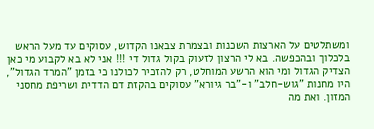ומשתלטים על הארצות השכנות ובצמרת צבאנו הקדוש, עסוקים עד מעל הראש בלכלוך ובהכפשה. בא לי הרצון לזעוק בקול גדול די !!! אני לא בא לקבוע מי כאן הצדיק הגדול ומי הוא הרשע המוחלט, רק להזכיר לכולנו כי בזמן "המרד הגדול", היו מחנות "גוש-חלב" ו-"בר גיורא" עסוקים בהקזת דם הדדית ושריפת מחסני המזון. ואת מה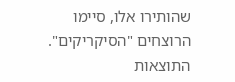שהותירו אלו, סיימו הרוצחים "הסיקריקים". התוצאות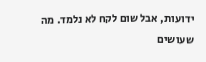ידועות, אבל שום לקח לא נלמד. מה שעושים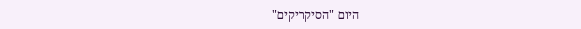היום "הסיקריקים"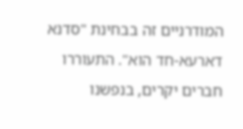המודרניים זה בבחינת "סדנא דארעא-חד הוא". התעוררו חברים יקרים, בנפשנו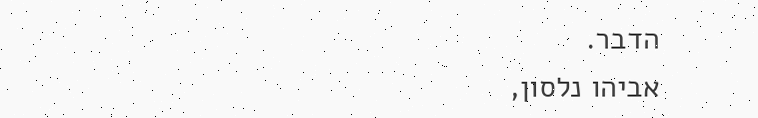הדבר.
אביהו נלסון,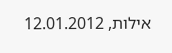אילות, 12.01.2012